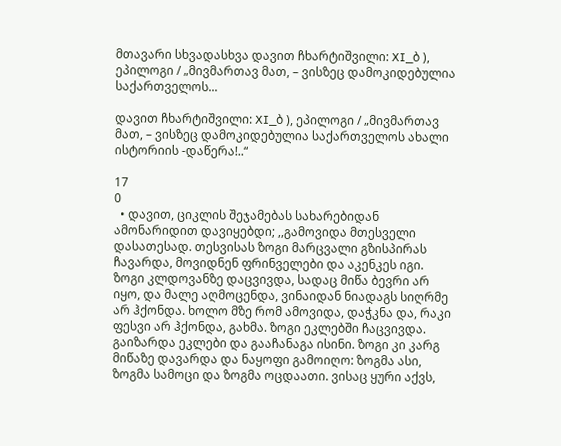მთავარი სხვადასხვა დავით ჩხარტიშვილი: XI_ბ ), ეპილოგი / „მივმართავ მათ, – ვისზეც დამოკიდებულია საქართველოს...

დავით ჩხარტიშვილი: XI_ბ ), ეპილოგი / „მივმართავ მათ, – ვისზეც დამოკიდებულია საქართველოს ახალი ისტორიის -დაწერა!..“

17
0
  • დავით, ციკლის შეჯამებას სახარებიდან ამონარიდით დავიყებდი; ,,გამოვიდა მთესველი დასათესად. თესვისას ზოგი მარცვალი გზისპირას ჩავარდა, მოვიდნენ ფრინველები და აკენკეს იგი. ზოგი კლდოვანზე დაცვივდა, სადაც მიწა ბევრი არ იყო, და მალე აღმოცენდა, ვინაიდან ნიადაგს სიღრმე არ ჰქონდა. ხოლო მზე რომ ამოვიდა, დაჭკნა და, რაკი ფესვი არ ჰქონდა, გახმა. ზოგი ეკლებში ჩაცვივდა. გაიზარდა ეკლები და გააჩანაგა ისინი. ზოგი კი კარგ მიწაზე დავარდა და ნაყოფი გამოიღო: ზოგმა ასი, ზოგმა სამოცი და ზოგმა ოცდაათი. ვისაც ყური აქვს,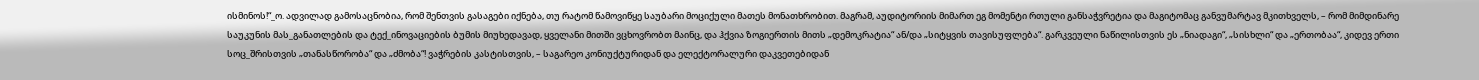ისმინოს!“_ო. ადვილად გამოსაცნობია, რომ შენთვის გასაგები იქნება, თუ რატომ წამოვიწყე საუბარი მოციქული მათეს მონათხრობით. მაგრამ, აუდიტორიის მიმართ ეგ მომენტი რთული განსაჭვრეტია და მაგიტომაც განვუმარტავ მკითხველს, – რომ მიმდინარე საუკუნის მას_განათლების და ტექ_ინოვაციების ბუმის მიუხედავად, ყველანი მითში ვცხოვრობთ მაინც, და ჰქვია ზოგიერთის მითს „დემოკრატია“ ან/და „სიტყვის თავისუფლება“. გარკვეული ნაწილისთვის ეს „ნიადაგი“, „სისხლი“ და „ერთობაა“, კიდევ ერთი სოც_შრისთვის „თანასწორობა“ და „ძმობა“! ვაჭრების კასტისთვის, – საგარეო კონიუქტურიდან და ელექტორალური დაკვეთებიდან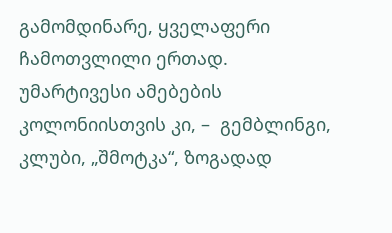გამომდინარე, ყველაფერი ჩამოთვლილი ერთად. უმარტივესი ამებების კოლონიისთვის კი, –  გემბლინგი, კლუბი, „შმოტკა“, ზოგადად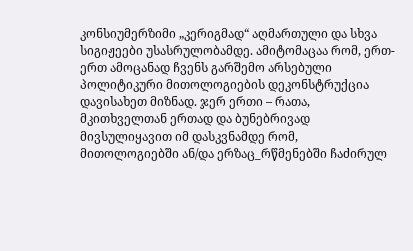კონსიუმერზიმი „კერიგმად“ აღმართული და სხვა სიგიჟეები უსასრულობამდე. ამიტომაცაა რომ, ერთ-ერთ ამოცანად ჩვენს გარშემო არსებული პოლიტიკური მითოლოგიების დეკონსტრუქცია დავისახეთ მიზნად. ჯერ ერთი – რათა, მკითხველთან ერთად და ბუნებრივად მივსულიყავით იმ დასკვნამდე რომ, მითოლოგიებში ან/და ერზაც_რწმენებში ჩაძირულ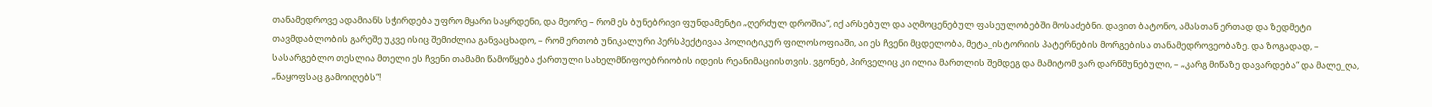თანამედროვე ადამიანს სჭირდება უფრო მყარი საყრდენი, და მეორე – რომ ეს ბუნებრივი ფუნდამენტი „ღერძულ დროშია“, იქ არსებულ და აღმოცენებულ ფასეულობებში მოსაძებნი. დავით ბატონო, ამასთან ერთად და ზედმეტი თავმდაბლობის გარეშე უკვე ისიც შემიძლია განვაცხადო, – რომ ერთობ უნიკალური პერსპექტივაა პოლიტიკურ ფილოსოფიაში, აი ეს ჩვენი მცდელობა, მეტა_ისტორიის პატერნების მორგებისა თანამედროვეობაზე. და ზოგადად, – სასარგებლო თესლია მთელი ეს ჩვენი თამამი წამოწყება ქართული სახელმწიფოებრიობის იდეის რეანიმაციისთვის. ვგონებ, პირველიც კი ილია მართლის შემდეგ და მამიტომ ვარ დარწმუნებული, – „კარგ მიწაზე დავარდება“ და მალე_ღა, „ნაყოფსაც გამოიღებს“!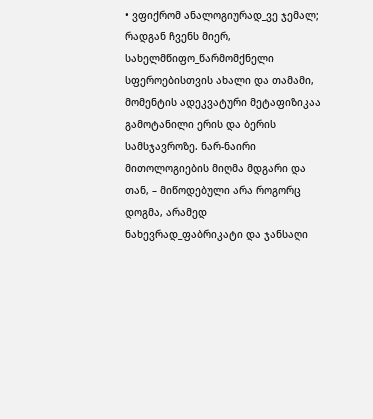• ვფიქრომ ანალოგიურად_ვე ჯემალ; რადგან ჩვენს მიერ, სახელმწიფო_წარმომქნელი სფეროებისთვის ახალი და თამამი, მომენტის ადეკვატური მეტაფიზიკაა გამოტანილი ერის და ბერის სამსჯავროზე. ნარ-ნაირი მითოლოგიების მიღმა მდგარი და თან, – მიწოდებული არა როგორც დოგმა, არამედ ნახევრად_ფაბრიკატი და ჯანსაღი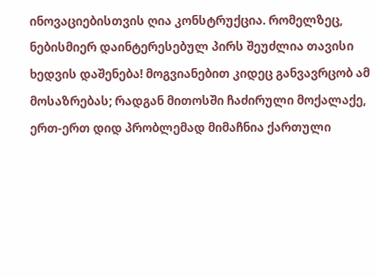ინოვაციებისთვის ღია კონსტრუქცია. რომელზეც, ნებისმიერ დაინტერესებულ პირს შეუძლია თავისი ხედვის დაშენება! მოგვიანებით კიდეც განვავრცობ ამ მოსაზრებას; რადგან მითოსში ჩაძირული მოქალაქე, ერთ-ერთ დიდ პრობლემად მიმაჩნია ქართული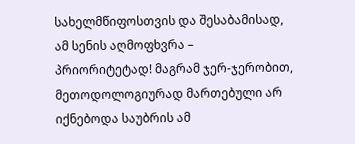სახელმწიფოსთვის და შესაბამისად, ამ სენის აღმოფხვრა – პრიორიტეტად! მაგრამ ჯერ-ჯერობით, მეთოდოლოგიურად მართებული არ იქნებოდა საუბრის ამ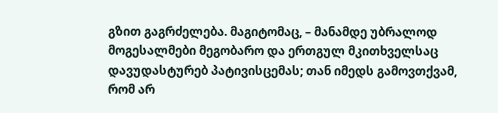გზით გაგრძელება. მაგიტომაც, – მანამდე უბრალოდ მოგესალმები მეგობარო და ერთგულ მკითხველსაც დავუდასტურებ პატივისცემას; თან იმედს გამოვთქვამ, რომ არ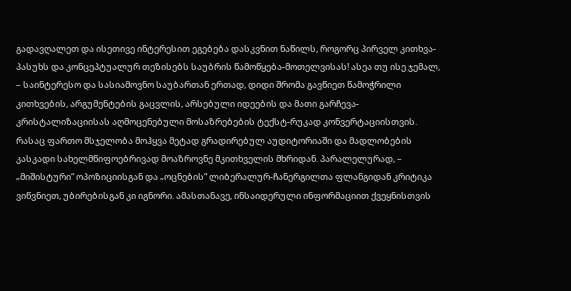გადავღალეთ და ისეთივე ინტერესით ეგებება დასკვნით ნაწილს, როგორც პირველ კითხვა-პასუხს და კონცეპტუალურ თეზისებს საუბრის წამოწყება-მოთელვისას! ასეა თუ ისე ჯემალ, – საინტერესო და სასიამოვნო საუბართან ერთად, დიდი შრომა გავწიეთ წამოჭრილი კითხვების, არგუმენტების გაცვლის, არსებული იდეების და მათი გარჩევა-კრისტალიზაციისას აღმოცენებული მოსაზრებების ტექსტ-რუკად კონვერტაციისთვის. რასაც ფართო მსჯელობა მოჰყვა მეტად გრადირებულ აუდიტორიაში და მადლობების კასკადი სახელმწიფოებრივად მოაზროვნე მკითხველის მხრიდან. პარალელურად, – „მიშისტური“ ოპოზიციისგან და „ოცნების“ ლიბერალურ-ჩანერგილთა ფლანგიდან კრიტიკა ვიწვნიეთ, უბირებისგან კი იგნორი. ამასთანავე, ინსაიდერული ინფორმაციით ქვეყნისთვის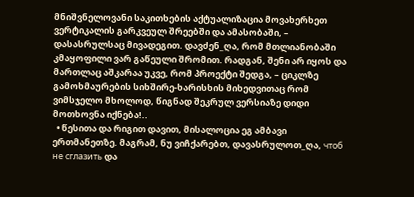მნიშვნელოვანი საკითხების აქტუალიზაცია მოვახერხეთ ვერტიკალის გარკვეულ შრეებში და ამასობაში, – დასასრულსაც მივადეგით. დავძენ_ღა, რომ მთლიანობაში კმაყოფილი ვარ გაწეული შრომით. რადგან, შენი არ იყოს და მართლაც აშკარაა უკვე, რომ პროექტი შედგა, – ციკლზე გამოხმაურების სიხშირე-ხარისხის მიხედვითაც რომ ვიმსჯელო მხოლოდ, წიგნად შეკრულ ვერსიაზე დიდი მოთხოვნა იქნება!..
  • წესითა და რიგით დავით, მისალოცია ეგ ამბავი ერთმანეთზე. მაგრამ, ნუ ვიჩქარებთ, დავასრულოთ_ღა, чтоб не сглазить და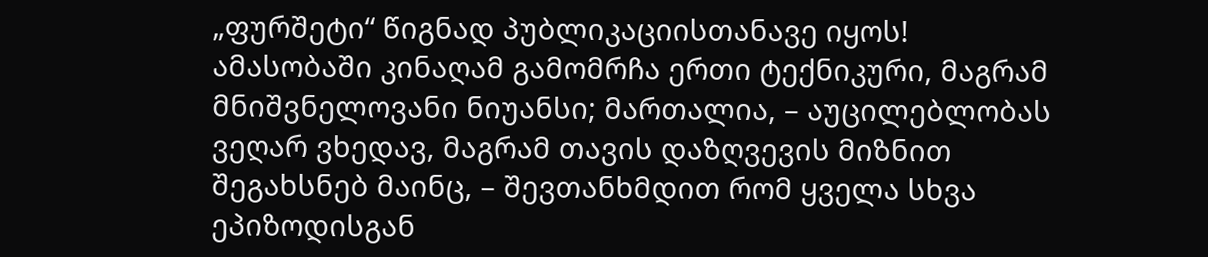„ფურშეტი“ წიგნად პუბლიკაციისთანავე იყოს! ამასობაში კინაღამ გამომრჩა ერთი ტექნიკური, მაგრამ მნიშვნელოვანი ნიუანსი; მართალია, – აუცილებლობას ვეღარ ვხედავ, მაგრამ თავის დაზღვევის მიზნით შეგახსნებ მაინც, – შევთანხმდით რომ ყველა სხვა ეპიზოდისგან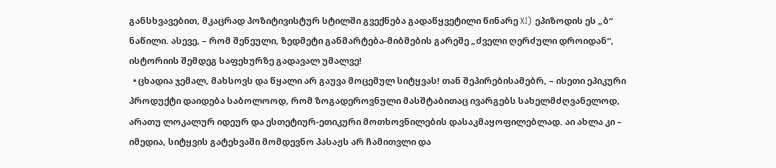განსხვავებით, მკაცრად პოზიტივისტურ სტილში გვექნება გადაწყვეტილი წინარე XI) ეპიზოდის ეს „ბ“ ნაწილი. ასევე, – რომ შენეული, ზედმეტი განმარტება-მიბმების გარეშე „ძველი ღერძული დროიდან“, ისტორიის შემდეგ საფეხურზე გადავალ უმალვე!
  • ცხადია ჯემალ, მახსოვს და წყალი არ გაუვა მოცემულ სიტყვას! თან შეპირებისამებრ, – ისეთი ეპიკური პროდუქტი დაიდება საბოლოოდ, რომ ზოგადეროვნული მასშტაბითაც ივარგებს სახელმძღვანელოდ, არათუ ლოკალურ იდეურ და ესთეტიურ-ეთიკური მოთხოვნილების დასაკმაყოფილებლად. აი ახლა კი – იმედია, სიტყვის გატეხვაში მომდევნო პასაჟს არ ჩამითვლი და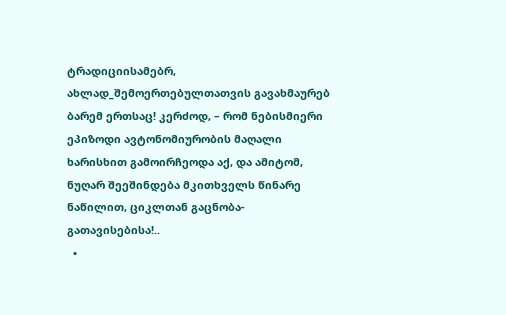ტრადიციისამებრ, ახლად_შემოერთებულთათვის გავახმაურებ ბარემ ერთსაც! კერძოდ, – რომ ნებისმიერი ეპიზოდი ავტონომიურობის მაღალი ხარისხით გამოირჩეოდა აქ, და ამიტომ, ნუღარ შეეშინდება მკითხველს წინარე ნაწილით, ციკლთან გაცნობა-გათავისებისა!..
  •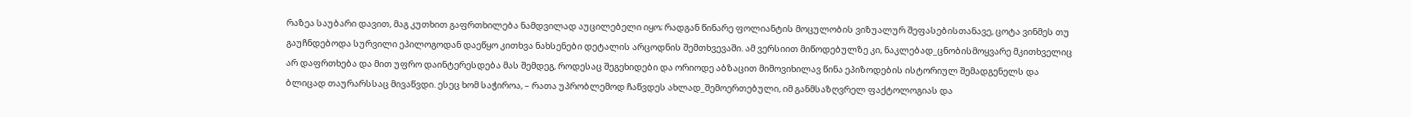რაზეა საუბარი დავით, მაგ კუთხით გაფრთხილება ნამდვილად აუცილებელი იყო; რადგან წინარე ფოლიანტის მოცულობის ვიზუალურ შეფასებისთანავე, ცოტა ვინმეს თუ გაუჩნდებოდა სურვილი ეპილოგოდან დაეწყო კითხვა ნახსენები დეტალის არცოდნის შემთხვევაში. ამ ვერსიით მიწოდებულზე კი, ნაკლებად_ცნობისმოყვარე მკითხველიც არ დაფრთხება და მით უფრო დაინტერესდება მას შემდეგ, როდესაც შეგეხიდები და ორიოდე აბზაცით მიმოვიხილავ წინა ეპიზოდების ისტორიულ შემადგენელს და ბლიცად თაურარსსაც მივაწვდი. ესეც ხომ საჭიროა, – რათა უპრობლემოდ ჩაწვდეს ახლად_შემოერთებული, იმ განმსაზღვრელ ფაქტოლოგიას და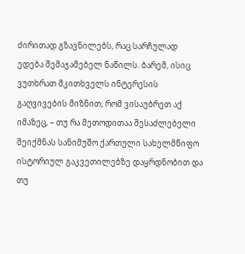ძირითად გზავნილებს, რაც სარჩულად ედება შემაჯამებელ ნაწილს. ბარემ, ისიც ვუთხრათ მკითხველს ინტერესის გაღვივების მიზნით, რომ ვისაუბრეთ აქ იმაზეც, – თუ რა მეთოდითაა შესაძლებელი შეიქმნას სანიმუშო ქართული სახელმწიფო ისტორიულ გაკვეთილებზე დაყრდნობით და თუ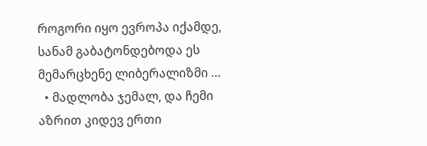როგორი იყო ევროპა იქამდე, სანამ გაბატონდებოდა ეს მემარცხენე ლიბერალიზმი …
  • მადლობა ჯემალ, და ჩემი აზრით კიდევ ერთი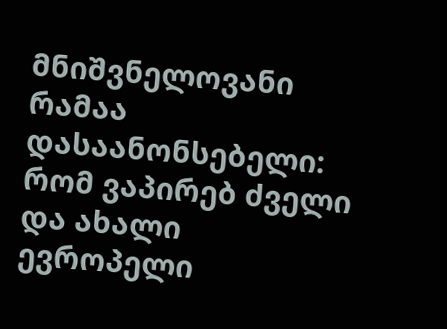მნიშვნელოვანი რამაა დასაანონსებელი: რომ ვაპირებ ძველი და ახალი ევროპელი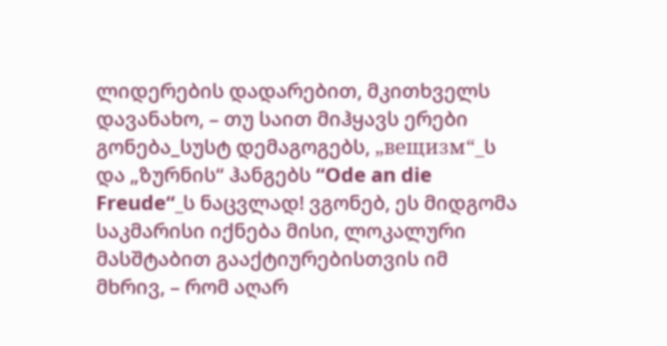ლიდერების დადარებით, მკითხველს დავანახო, – თუ საით მიჰყავს ერები გონება_სუსტ დემაგოგებს, „вещизм“_ს და „ზურნის“ ჰანგებს “Ode an die Freude“_ს ნაცვლად! ვგონებ, ეს მიდგომა საკმარისი იქნება მისი, ლოკალური მასშტაბით გააქტიურებისთვის იმ მხრივ, – რომ აღარ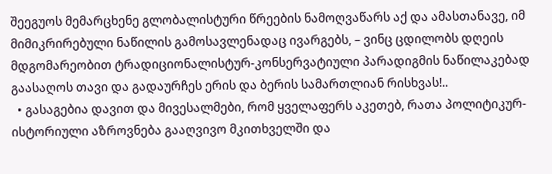შეეგუოს მემარცხენე გლობალისტური წრეების ნამოღვაწარს აქ და ამასთანავე, იმ მიმიკრირებული ნაწილის გამოსავლენადაც ივარგებს, – ვინც ცდილობს დღეის მდგომარეობით ტრადიციონალისტურ-კონსერვატიული პარადიგმის ნაწილაკებად გაასაღოს თავი და გადაურჩეს ერის და ბერის სამართლიან რისხვას!..
  • გასაგებია დავით და მივესალმები, რომ ყველაფერს აკეთებ, რათა პოლიტიკურ-ისტორიული აზროვნება გააღვივო მკითხველში და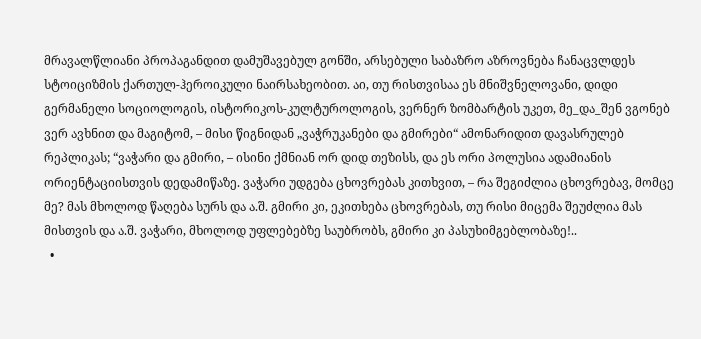მრავალწლიანი პროპაგანდით დამუშავებულ გონში, არსებული საბაზრო აზროვნება ჩანაცვლდეს სტოიციზმის ქართულ-ჰეროიკული ნაირსახეობით. აი, თუ რისთვისაა ეს მნიშვნელოვანი, დიდი გერმანელი სოციოლოგის, ისტორიკოს-კულტუროლოგის, ვერნერ ზომბარტის უკეთ, მე_და_შენ ვგონებ ვერ ავხნით და მაგიტომ, – მისი წიგნიდან „ვაჭრუკანები და გმირები“ ამონარიდით დავასრულებ რეპლიკას; “ვაჭარი და გმირი, – ისინი ქმნიან ორ დიდ თეზისს, და ეს ორი პოლუსია ადამიანის ორიენტაციისთვის დედამიწაზე. ვაჭარი უდგება ცხოვრებას კითხვით, – რა შეგიძლია ცხოვრებავ, მომცე მე? მას მხოლოდ წაღება სურს და ა.შ. გმირი კი, ეკითხება ცხოვრებას, თუ რისი მიცემა შეუძლია მას მისთვის და ა.შ. ვაჭარი, მხოლოდ უფლებებზე საუბრობს, გმირი კი პასუხიმგებლობაზე!..
  •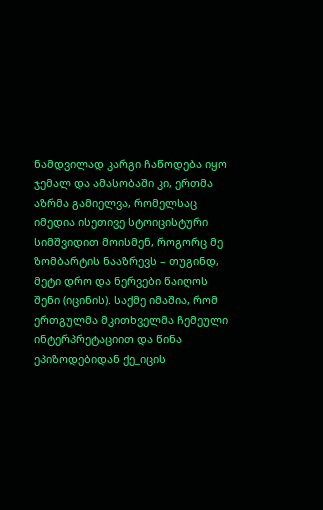ნამდვილად კარგი ჩაწოდება იყო ჯემალ და ამასობაში კი, ერთმა აზრმა გამიელვა, რომელსაც იმედია ისეთივე სტოიცისტური სიმშვიდით მოისმენ, როგორც მე ზომბარტის ნააზრევს – თუგინდ, მეტი დრო და ნერვები წაიღოს შენი (იცინის). საქმე იმაშია, რომ ერთგულმა მკითხველმა ჩემეული ინტერპრეტაციით და წინა ეპიზოდებიდან ქე_იცის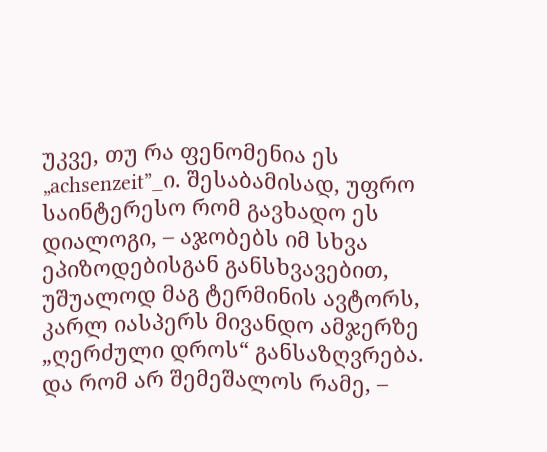უკვე, თუ რა ფენომენია ეს „achsenzeit”_ი. შესაბამისად, უფრო საინტერესო რომ გავხადო ეს დიალოგი, – აჯობებს იმ სხვა ეპიზოდებისგან განსხვავებით, უშუალოდ მაგ ტერმინის ავტორს, კარლ იასპერს მივანდო ამჯერზე „ღერძული დროს“ განსაზღვრება. და რომ არ შემეშალოს რამე, –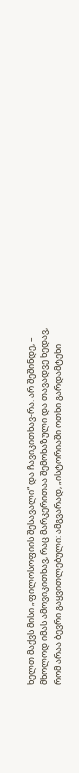ხელთ მაქვს მისი „ფილოსოფიის შესავალი“ და ჩავიკითხავ-რა. არ შეშინდე, – მხოლოდ იმას ამოვიკითხავ, რაც მარკერითაა შემოხაზული და თავადვე ხედავ, რომ არაა ბევრი გაყვითლებული: ამგვარად, „ისტორიაში ოთხი გარდამტეხი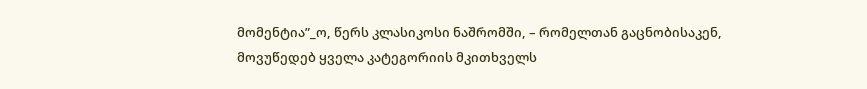მომენტია”_ო, წერს კლასიკოსი ნაშრომში, – რომელთან გაცნობისაკენ, მოვუწედებ ყველა კატეგორიის მკითხველს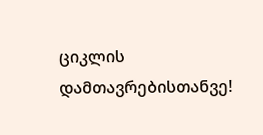ციკლის დამთავრებისთანვე!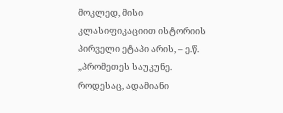მოკლედ, მისი კლასიფიკაციით ისტორიის პირველი ეტაპი არის, – ე.წ. „პრომეთეს საუკუნე. როდესაც, ადამიანი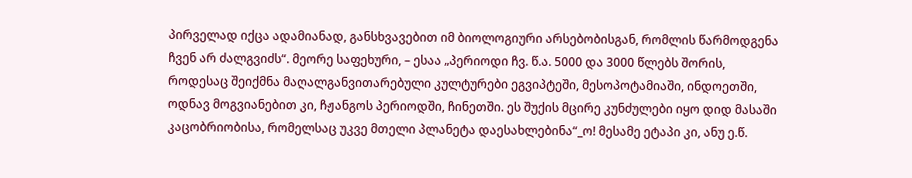პირველად იქცა ადამიანად, განსხვავებით იმ ბიოლოგიური არსებობისგან, რომლის წარმოდგენა ჩვენ არ ძალგვიძს“. მეორე საფეხური, – ესაა „პერიოდი ჩვ. წ.ა. 5000 და 3000 წლებს შორის, როდესაც შეიქმნა მაღალგანვითარებული კულტურები ეგვიპტეში, მესოპოტამიაში, ინდოეთში, ოდნავ მოგვიანებით კი, ჩჟანგოს პერიოდში, ჩინეთში. ეს შუქის მცირე კუნძულები იყო დიდ მასაში კაცობრიობისა, რომელსაც უკვე მთელი პლანეტა დაესახლებინა“_ო! მესამე ეტაპი კი, ანუ ე.წ.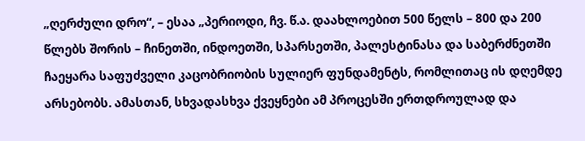„ღერძული დრო“, – ესაა „პერიოდი, ჩვ. წ.ა. დაახლოებით 500 წელს – 800 და 200 წლებს შორის – ჩინეთში, ინდოეთში, სპარსეთში, პალესტინასა და საბერძნეთში ჩაეყარა საფუძველი კაცობრიობის სულიერ ფუნდამენტს, რომლითაც ის დღემდე არსებობს. ამასთან, სხვადასხვა ქვეყნები ამ პროცესში ერთდროულად და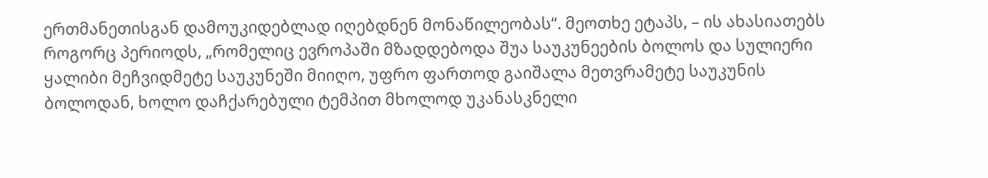ერთმანეთისგან დამოუკიდებლად იღებდნენ მონაწილეობას“. მეოთხე ეტაპს, – ის ახასიათებს როგორც პერიოდს, „რომელიც ევროპაში მზადდებოდა შუა საუკუნეების ბოლოს და სულიერი ყალიბი მეჩვიდმეტე საუკუნეში მიიღო, უფრო ფართოდ გაიშალა მეთვრამეტე საუკუნის ბოლოდან, ხოლო დაჩქარებული ტემპით მხოლოდ უკანასკნელი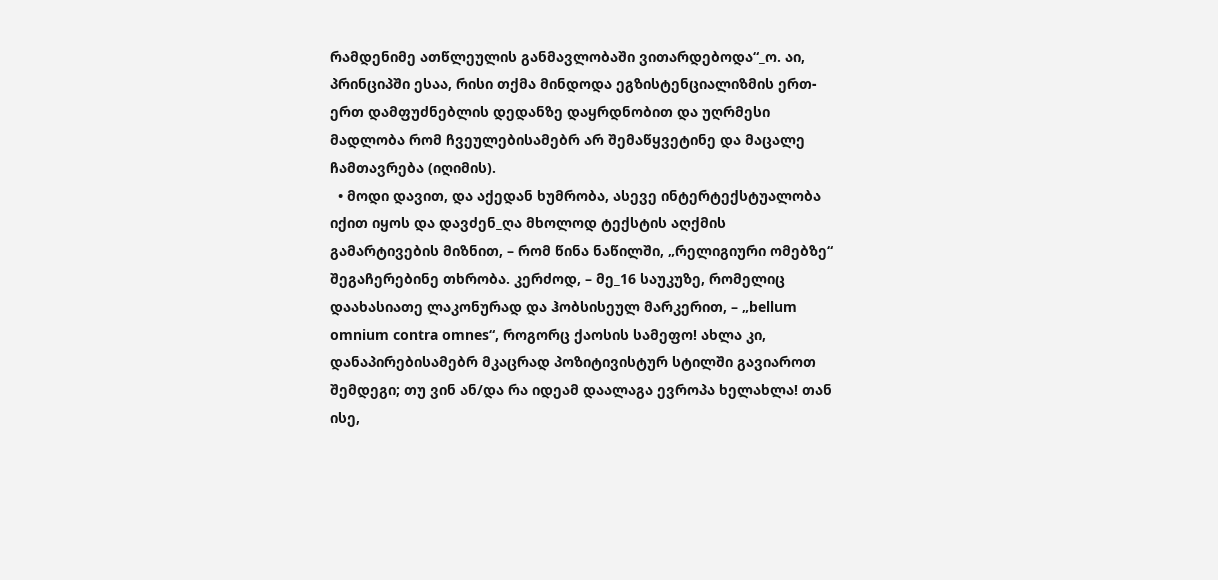რამდენიმე ათწლეულის განმავლობაში ვითარდებოდა“_ო. აი, პრინციპში ესაა, რისი თქმა მინდოდა ეგზისტენციალიზმის ერთ-ერთ დამფუძნებლის დედანზე დაყრდნობით და უღრმესი მადლობა რომ ჩვეულებისამებრ არ შემაწყვეტინე და მაცალე ჩამთავრება (იღიმის).
  • მოდი დავით, და აქედან ხუმრობა, ასევე ინტერტექსტუალობა იქით იყოს და დავძენ_ღა მხოლოდ ტექსტის აღქმის გამარტივების მიზნით, – რომ წინა ნაწილში, „რელიგიური ომებზე“  შეგაჩერებინე თხრობა. კერძოდ, – მე_16 საუკუზე, რომელიც დაახასიათე ლაკონურად და ჰობსისეულ მარკერით, – „bellum omnium contra omnes“, როგორც ქაოსის სამეფო! ახლა კი, დანაპირებისამებრ მკაცრად პოზიტივისტურ სტილში გავიაროთ შემდეგი; თუ ვინ ან/და რა იდეამ დაალაგა ევროპა ხელახლა! თან ისე,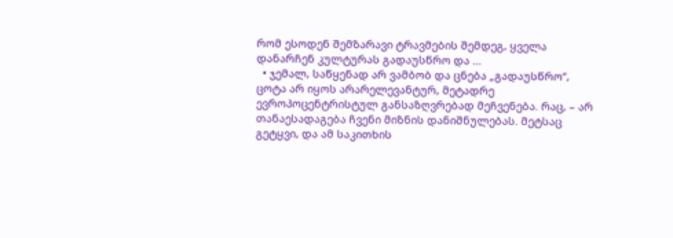რომ ესოდენ შემზარავი ტრავმების შემდეგ, ყველა დანარჩენ კულტურას გადაუსწრო და …
  • ჯემალ, საწყენად არ ვამბობ და ცნება „გადაუსწრო“, ცოტა არ იყოს არარელევანტურ, მეტადრე ევროპოცენტრისტულ განსაზღვრებად მეჩვენება. რაც, – არ თანაესადაგება ჩვენი მიზნის დანიშნულებას. მეტსაც გეტყვი, და ამ საკითხის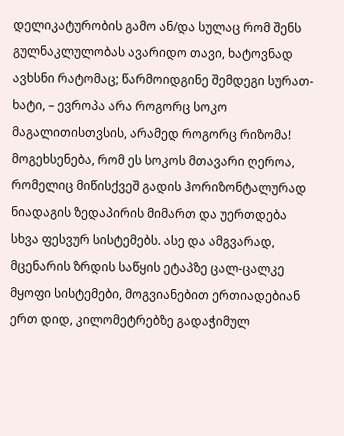დელიკატურობის გამო ან/და სულაც რომ შენს გულნაკლულობას ავარიდო თავი, ხატოვნად ავხსნი რატომაც; წარმოიდგინე შემდეგი სურათ-ხატი, – ევროპა არა როგორც სოკო მაგალითისთვსის, არამედ როგორც რიზომა! მოგეხსენება, რომ ეს სოკოს მთავარი ღეროა, რომელიც მიწისქვეშ გადის ჰორიზონტალურად ნიადაგის ზედაპირის მიმართ და უერთდება სხვა ფესვურ სისტემებს. ასე და ამგვარად, მცენარის ზრდის საწყის ეტაპზე ცალ-ცალკე მყოფი სისტემები, მოგვიანებით ერთიადებიან ერთ დიდ, კილომეტრებზე გადაჭიმულ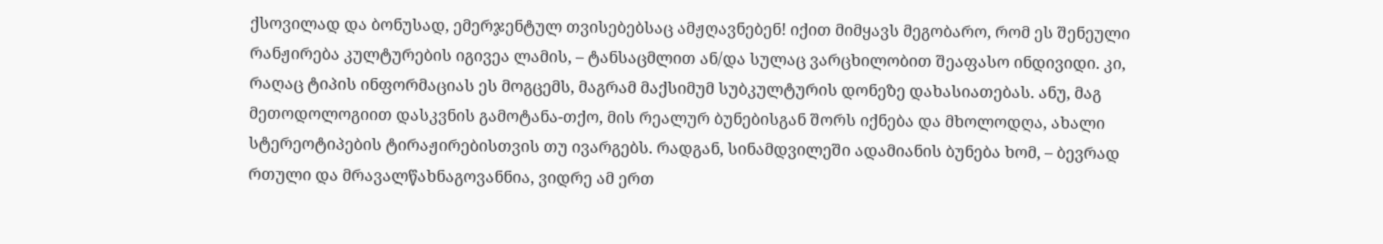ქსოვილად და ბონუსად, ემერჯენტულ თვისებებსაც ამჟღავნებენ! იქით მიმყავს მეგობარო, რომ ეს შენეული რანჟირება კულტურების იგივეა ლამის, – ტანსაცმლით ან/და სულაც ვარცხილობით შეაფასო ინდივიდი. კი, რაღაც ტიპის ინფორმაციას ეს მოგცემს, მაგრამ მაქსიმუმ სუბკულტურის დონეზე დახასიათებას. ანუ, მაგ მეთოდოლოგიით დასკვნის გამოტანა-თქო, მის რეალურ ბუნებისგან შორს იქნება და მხოლოდღა, ახალი სტერეოტიპების ტირაჟირებისთვის თუ ივარგებს. რადგან, სინამდვილეში ადამიანის ბუნება ხომ, – ბევრად რთული და მრავალწახნაგოვანნია, ვიდრე ამ ერთ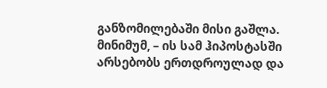განზომილებაში მისი გაშლა. მინიმუმ, – ის სამ ჰიპოსტასში არსებობს ერთდროულად და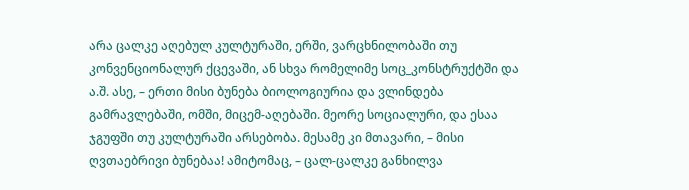არა ცალკე აღებულ კულტურაში, ერში, ვარცხნილობაში თუ კონვენციონალურ ქცევაში, ან სხვა რომელიმე სოც_კონსტრუქტში და ა.შ. ასე, – ერთი მისი ბუნება ბიოლოგიურია და ვლინდება გამრავლებაში, ომში, მიცემ-აღებაში. მეორე სოციალური, და ესაა ჯგუფში თუ კულტურაში არსებობა. მესამე კი მთავარი, – მისი ღვთაებრივი ბუნებაა! ამიტომაც, – ცალ-ცალკე განხილვა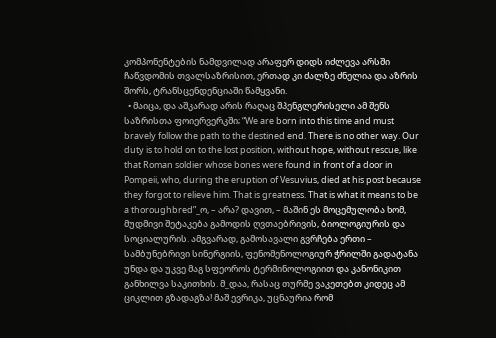კომპონენტების ნამდვილად არაფერ დიდს იძლევა არსში ჩაწვდომის თვალსაზრისით, ერთად კი ძალზე ძნელია და აზრის შორს, ტრანსცენდენციაში წამყვანი.
  • მაიცა, და აშკარად არის რაღაც შპენგლერისელი ამ შენს საზრისთა ფოიერვერკში; “We are born into this time and must bravely follow the path to the destined end. There is no other way. Our duty is to hold on to the lost position, without hope, without rescue, like that Roman soldier whose bones were found in front of a door in Pompeii, who, during the eruption of Vesuvius, died at his post because they forgot to relieve him. That is greatness. That is what it means to be a thoroughbred”_ო, – არა? დავით, – მაშინ ეს მოცემულობა ხომ, მუდმივი შეტაკება გამოდის ღვთაებრივის, ბიოლოგიურის და სოციალურის. ამგვარად, გამოსავალი გვრჩება ერთი – სამბუნებრივი სინერგიის, ფენომენოლოგიურ ჭრილში გადატანა უნდა და უკვე მაგ სფეოროს ტერმინოლოგიით და კანონიკით განხილვა საკითხის. მ_დაა, რასაც თურმე ვაკეთებთ კიდეც ამ ციკლით გზადაგზა! მაშ ევრიკა, უცნაურია რომ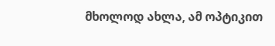მხოლოდ ახლა, ამ ოპტიკით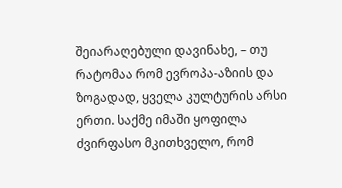შეიარაღებული დავინახე, – თუ რატომაა რომ ევროპა-აზიის და ზოგადად, ყველა კულტურის არსი ერთი. საქმე იმაში ყოფილა ძვირფასო მკითხველო, რომ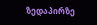ზედაპირზე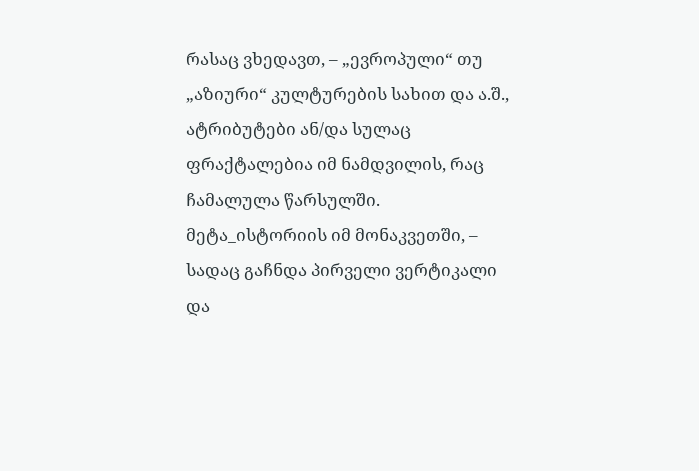რასაც ვხედავთ, – „ევროპული“ თუ „აზიური“ კულტურების სახით და ა.შ., ატრიბუტები ან/და სულაც ფრაქტალებია იმ ნამდვილის, რაც ჩამალულა წარსულში. მეტა_ისტორიის იმ მონაკვეთში, – სადაც გაჩნდა პირველი ვერტიკალი და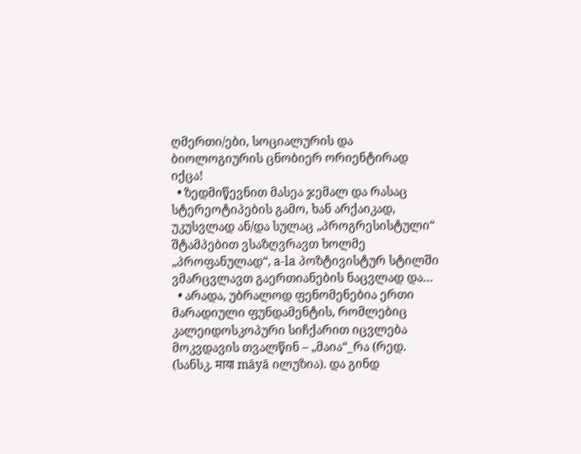ღმერთი/ები, სოციალურის და ბიოლოგიურის ცნობიერ ორიენტირად იქცა!
  • ზედმიწევნით მასეა ჯემალ და რასაც სტერეოტიპების გამო, ხან არქაიკად, უკუსვლად ან/და სულაც „პროგრესისტული“ შტამპებით ვსაზღვრავთ ხოლმე „პროფანულად“, a-la პოზტივისტურ სტილში ვმარცვლავთ გაერთიანების ნაცვლად და…
  • არადა, უბრალოდ ფენომენებია ერთი მარადიული ფუნდამენტის, რომლებიც კალეიდოსკოპური სიჩქარით იცვლება მოკვდავის თვალწინ – „მაია“_რა (რედ. (სანსკ. माया māyā ილუზია). და გინდ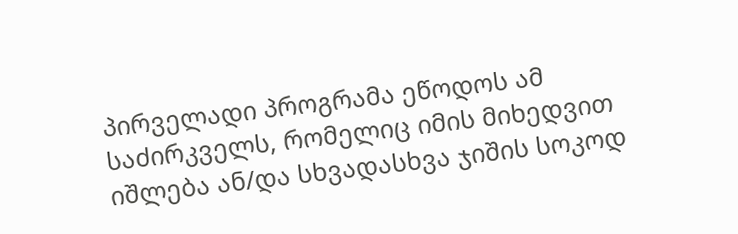პირველადი პროგრამა ეწოდოს ამ საძირკველს, რომელიც იმის მიხედვით იშლება ან/და სხვადასხვა ჯიშის სოკოდ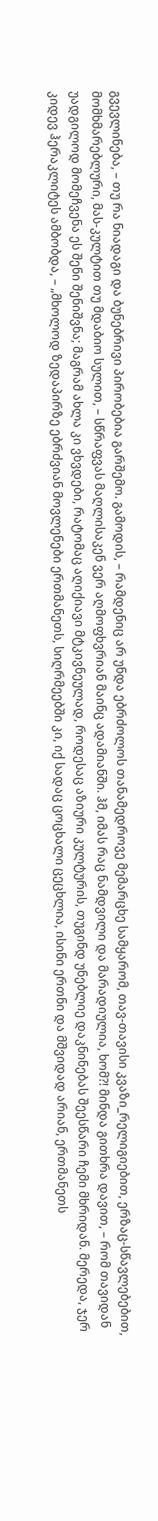გვევლინება, – თუ რა ნიადაგი და ბუნებრივი პირობებია გარშემო. გამოდის, – რამდენიც არ უნდა ებრძოლოს თანამედროვე მემარცხე სამყარომ, თავ-თავისი კვაზი_რელიგიებით, ერზაც-სწავლებებით, მომხმარებლური, მას-კულტით თუ მდაბიო სულით, – სწრაფვას მაღლისაკენ ვერ აღმოფხვრიან მაინც ადამიანში. ჰმ, იმას რაც ნამდვილი და მარადიულია, ხომ?! მინდა გითხრა დავით, – რომ თავიდან უადგილოდ მომეჩვენა ეს შენი შენიშვნა; მაგრამ ახლა კი ვხვდები, რატომაც აღიქიავი მტკივნეულად, როდესაც აზიური კულტურის, თუგინდ უნებლიე დაკნინებას შეესწარი ჩემი მხრიდან. მერედა, ჯერ კიდევ ჰერაკლიტეს ამბობდა, – „მხოლოდ ზედაპირზე ებრძვიან მოვლენები ერთმანეთს, სიღრმეებში კი, იქ სადაც ცოცხალი ცეცხლია, ისინი ერთნი და მშვიდად არიან, ერთმანეთს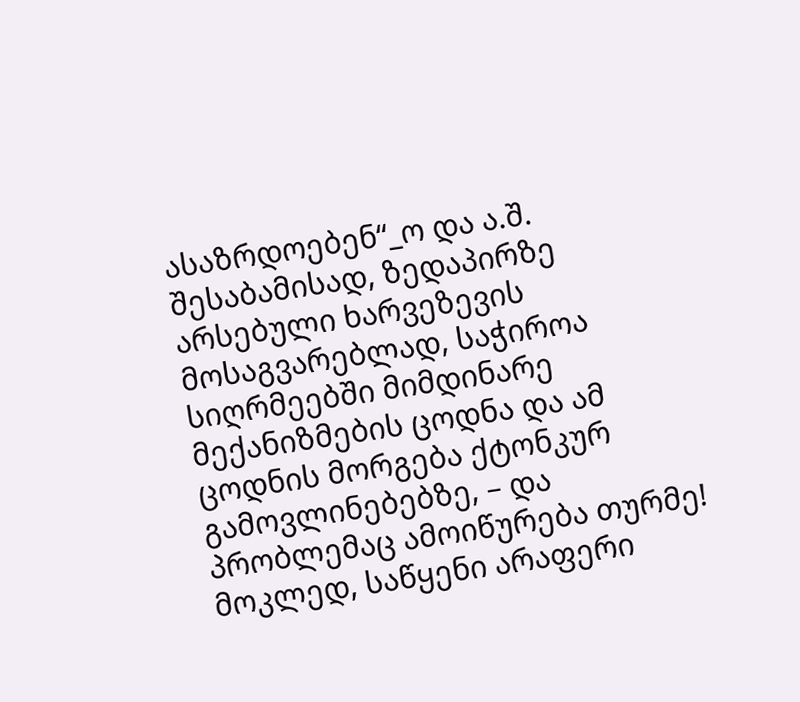ასაზრდოებენ“_ო და ა.შ. შესაბამისად, ზედაპირზე არსებული ხარვეზევის მოსაგვარებლად, საჭიროა სიღრმეებში მიმდინარე მექანიზმების ცოდნა და ამ ცოდნის მორგება ქტონკურ გამოვლინებებზე, – და პრობლემაც ამოიწურება თურმე! მოკლედ, საწყენი არაფერი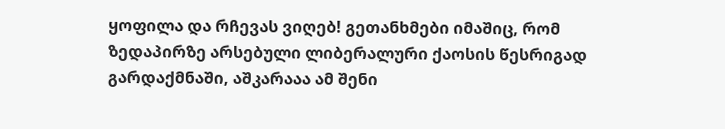ყოფილა და რჩევას ვიღებ! გეთანხმები იმაშიც, რომ ზედაპირზე არსებული ლიბერალური ქაოსის წესრიგად გარდაქმნაში, აშკარააა ამ შენი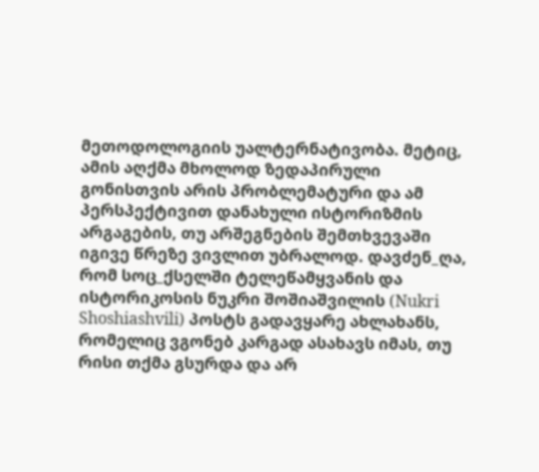მეთოდოლოგიის უალტერნატივობა. მეტიც, ამის აღქმა მხოლოდ ზედაპირული  გონისთვის არის პრობლემატური და ამ პერსპექტივით დანახული ისტორიზმის არგაგების, თუ არშეგნების შემთხვევაში იგივე წრეზე ვივლით უბრალოდ. დავძენ_ღა, რომ სოც_ქსელში ტელეწამყვანის და ისტორიკოსის ნუკრი შოშიაშვილის (Nukri Shoshiashvili) პოსტს გადავყარე ახლახანს, რომელიც ვგონებ კარგად ასახავს იმას, თუ რისი თქმა გსურდა და არ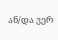ან/და ვერ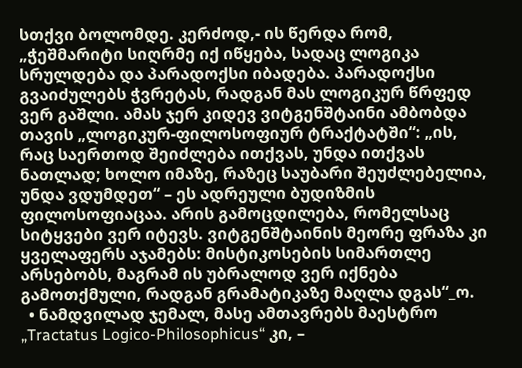სთქვი ბოლომდე. კერძოდ,- ის წერდა რომ, „ჭეშმარიტი სიღრმე იქ იწყება, სადაც ლოგიკა სრულდება და პარადოქსი იბადება. პარადოქსი გვაიძულებს ჭვრეტას, რადგან მას ლოგიკურ წრფედ ვერ გაშლი. ამას ჯერ კიდევ ვიტგენშტაინი ამბობდა თავის „ლოგიკურ-ფილოსოფიურ ტრაქტატში“: „ის, რაც საერთოდ შეიძლება ითქვას, უნდა ითქვას ნათლად; ხოლო იმაზე, რაზეც საუბარი შეუძლებელია, უნდა ვდუმდეთ“ – ეს ადრეული ბუდიზმის ფილოსოფიაცაა. არის გამოცდილება, რომელსაც სიტყვები ვერ იტევს. ვიტგენშტაინის მეორე ფრაზა კი ყველაფერს აჯამებს: მისტიკოსების სიმართლე არსებობს, მაგრამ ის უბრალოდ ვერ იქნება გამოთქმული, რადგან გრამატიკაზე მაღლა დგას“_ო.
  • ნამდვილად ჯემალ, მასე ამთავრებს მაესტრო „Tractatus Logico-Philosophicus“ კი, –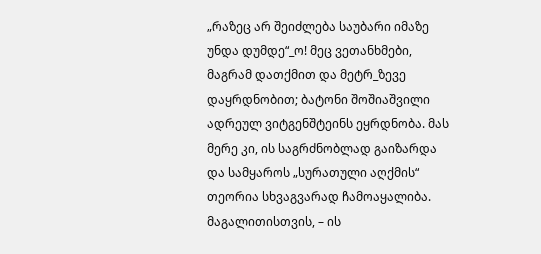„რაზეც არ შეიძლება საუბარი იმაზე უნდა დუმდე“_ო! მეც ვეთანხმები, მაგრამ დათქმით და მეტრ_ზევე დაყრდნობით; ბატონი შოშიაშვილი ადრეულ ვიტგენშტეინს ეყრდნობა. მას მერე კი, ის საგრძნობლად გაიზარდა და სამყაროს „სურათული აღქმის“ თეორია სხვაგვარად ჩამოაყალიბა. მაგალითისთვის, – ის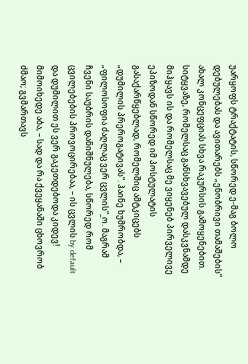უარყოფს ტრაქტატის, სწორედ ე-მაგ ბოლო დებულებას და ავითარებს „ენობრივი თამაშების“ ახალ კონცეფციას სხვა რაკურსის გამოყენებით. სიტყვაზე, რომელსაც განსხვავებულ დასკვნამდე მიჰყავს ის და რომელსაც მე ვიყენებ პირველივე ეპიზოდან სწორედ იმ პოსტულატის გასაქარწყებლად, რომელშიც ამტკიცებს „დუმილის პრეროგატივას“. ჰაინე ხუმრობდა, – „ფილოსოფია ძაღლაც ვერ ცვლის“_ო. მაგრამ ჩვენი საუბრის დანიშნულება, სწორედ რომ ცვილებების პროვოცირებაა, – ის ცვლის by default და დუმილით ეს ვერ გაკეთდებოდა კიდევ! მიმოიხედე აბა, – სად და რა ქვეყანაში ცხოვრობ ძმაო; გვმართავს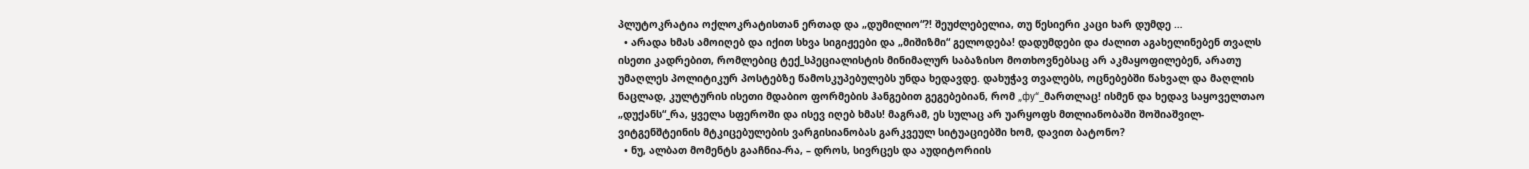პლუტოკრატია ოქლოკრატისთან ერთად და „დუმილიო“?! შეუძლებელია, თუ წესიერი კაცი ხარ დუმდე …
  • არადა ხმას ამოიღებ და იქით სხვა სიგიჟეები და „მიშიზმი“ გელოდება! დადუმდები და ძალით აგახელინებენ თვალს ისეთი კადრებით, რომლებიც ტექ_სპეციალისტის მინიმალურ საბაზისო მოთხოვნებსაც არ აკმაყოფილებენ, არათუ უმაღლეს პოლიტიკურ პოსტებზე წამოსკუპებულებს უნდა ხედავდე. დახუჭავ თვალებს, ოცნებებში წახვალ და მაღლის ნაცლად, კულტურის ისეთი მდაბიო ფორმების ჰანგებით გეგებებიან, რომ „фу“_მართლაც! ისმენ და ხედავ საყოველთაო „დუქანს“_რა, ყველა სფეროში და ისევ იღებ ხმას! მაგრამ, ეს სულაც არ უარყოფს მთლიანობაში შოშიაშვილ-ვიტგენშტეინის მტკიცებულების ვარგისიანობას გარკვეულ სიტუაციებში ხომ, დავით ბატონო?
  • ნუ, ალბათ მომენტს გააჩნია-რა, – დროს, სივრცეს და აუდიტორიის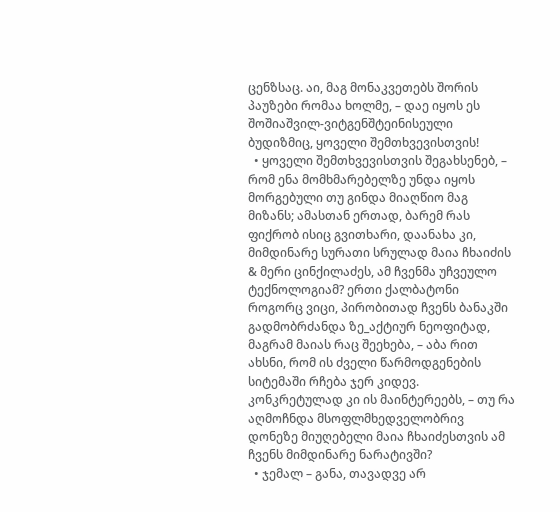ცენზსაც. აი, მაგ მონაკვეთებს შორის პაუზები რომაა ხოლმე, – დაე იყოს ეს შოშიაშვილ-ვიტგენშტეინისეული ბუდიზმიც, ყოველი შემთხვევისთვის!
  • ყოველი შემთხვევისთვის შეგახსენებ, – რომ ენა მომხმარებელზე უნდა იყოს მორგებული თუ გინდა მიაღწიო მაგ მიზანს; ამასთან ერთად, ბარემ რას ფიქრობ ისიც გვითხარი, დაანახა კი, მიმდინარე სურათი სრულად მაია ჩხაიძის & მერი ცინქილაძეს, ამ ჩვენმა უჩვეულო ტექნოლოგიამ? ერთი ქალბატონი როგორც ვიცი, პირობითად ჩვენს ბანაკში გადმობრძანდა ზე_აქტიურ ნეოფიტად, მაგრამ მაიას რაც შეეხება, – აბა რით ახსნი, რომ ის ძველი წარმოდგენების სიტემაში რჩება ჯერ კიდევ. კონკრეტულად კი ის მაინტერეებს, – თუ რა აღმოჩნდა მსოფლმხედველობრივ დონეზე მიუღებელი მაია ჩხაიძესთვის ამ ჩვენს მიმდინარე ნარატივში?
  • ჯემალ – განა, თავადვე არ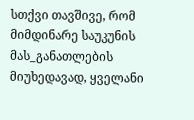სთქვი თავშივე, რომ მიმდინარე საუკუნის მას_განათლების მიუხედავად, ყველანი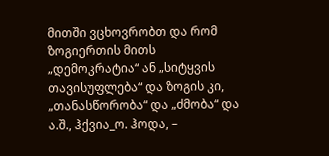მითში ვცხოვრობთ და რომ ზოგიერთის მითს „დემოკრატია“ ან „სიტყვის თავისუფლება“ და ზოგის კი, „თანასწორობა“ და „ძმობა“ და ა.შ., ჰქვია_ო. ჰოდა, –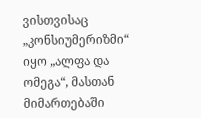ვისთვისაც „კონსიუმერიზმი“ იყო „ალფა და ომეგა“, მასთან მიმართებაში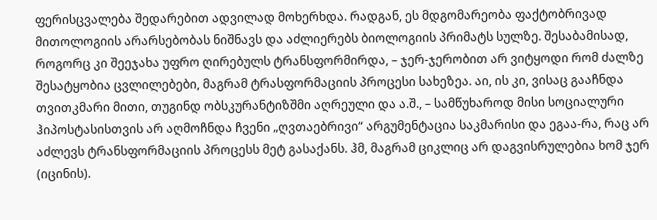ფერისცვალება შედარებით ადვილად მოხერხდა. რადგან, ეს მდგომარეობა ფაქტობრივად მითოლოგიის არარსებობას ნიშნავს და აძლიერებს ბიოლოგიის პრიმატს სულზე. შესაბამისად, როგორც კი შეეჯახა უფრო ღირებულს ტრანსფორმირდა, – ჯერ-ჯერობით არ ვიტყოდი რომ ძალზე შესატყობია ცვლილებები, მაგრამ ტრასფორმაციის პროცესი სახეზეა. აი, ის კი, ვისაც გააჩნდა თვითკმარი მითი, თუგინდ ობსკურანტიზშმი აღრეული და ა.შ., – სამწუხაროდ მისი სოციალური ჰიპოსტასისთვის არ აღმოჩნდა ჩვენი „ღვთაებრივი“ არგუმენტაცია საკმარისი და ეგაა-რა, რაც არ აძლევს ტრანსფორმაციის პროცესს მეტ გასაქანს. ჰმ, მაგრამ ციკლიც არ დაგვისრულებია ხომ ჯერ (იცინის).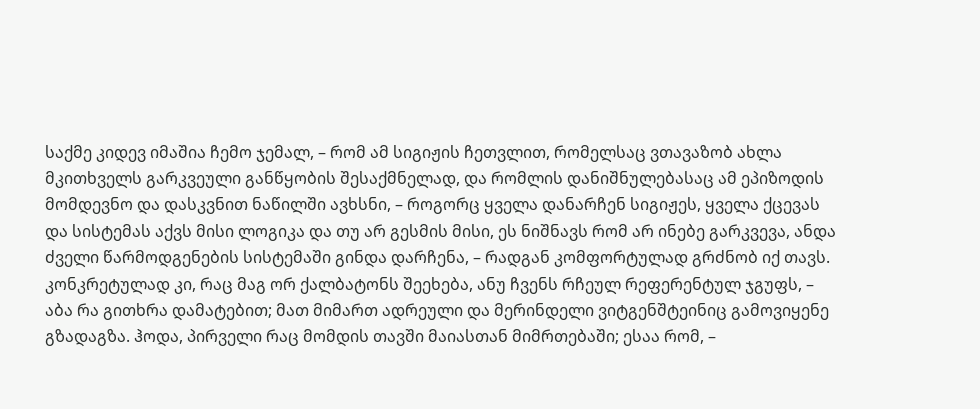საქმე კიდევ იმაშია ჩემო ჯემალ, – რომ ამ სიგიჟის ჩეთვლით, რომელსაც ვთავაზობ ახლა მკითხველს გარკვეული განწყობის შესაქმნელად, და რომლის დანიშნულებასაც ამ ეპიზოდის მომდევნო და დასკვნით ნაწილში ავხსნი, – როგორც ყველა დანარჩენ სიგიჟეს, ყველა ქცევას და სისტემას აქვს მისი ლოგიკა და თუ არ გესმის მისი, ეს ნიშნავს რომ არ ინებე გარკვევა, ანდა ძველი წარმოდგენების სისტემაში გინდა დარჩენა, – რადგან კომფორტულად გრძნობ იქ თავს. კონკრეტულად კი, რაც მაგ ორ ქალბატონს შეეხება, ანუ ჩვენს რჩეულ რეფერენტულ ჯგუფს, – აბა რა გითხრა დამატებით; მათ მიმართ ადრეული და მერინდელი ვიტგენშტეინიც გამოვიყენე გზადაგზა. ჰოდა, პირველი რაც მომდის თავში მაიასთან მიმრთებაში; ესაა რომ, –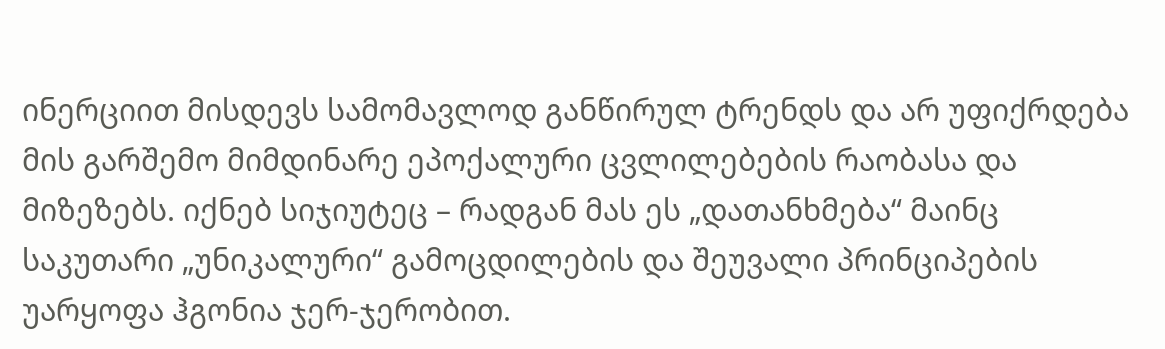ინერციით მისდევს სამომავლოდ განწირულ ტრენდს და არ უფიქრდება მის გარშემო მიმდინარე ეპოქალური ცვლილებების რაობასა და მიზეზებს. იქნებ სიჯიუტეც – რადგან მას ეს „დათანხმება“ მაინც საკუთარი „უნიკალური“ გამოცდილების და შეუვალი პრინციპების უარყოფა ჰგონია ჯერ-ჯერობით.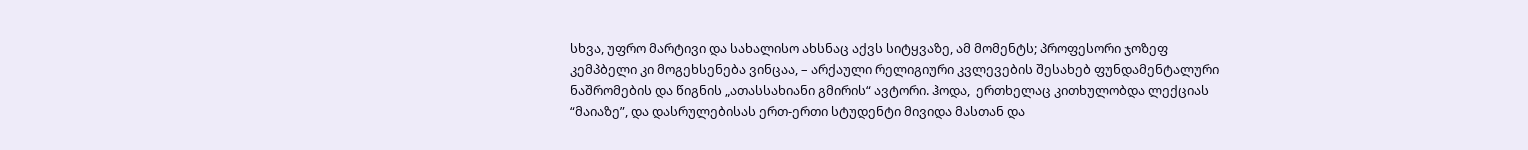სხვა, უფრო მარტივი და სახალისო ახსნაც აქვს სიტყვაზე, ამ მომენტს; პროფესორი ჯოზეფ კემპბელი კი მოგეხსენება ვინცაა, – არქაული რელიგიური კვლევების შესახებ ფუნდამენტალური ნაშრომების და წიგნის „ათასსახიანი გმირის“ ავტორი. ჰოდა,  ერთხელაც კითხულობდა ლექციას “მაიაზე”, და დასრულებისას ერთ-ერთი სტუდენტი მივიდა მასთან და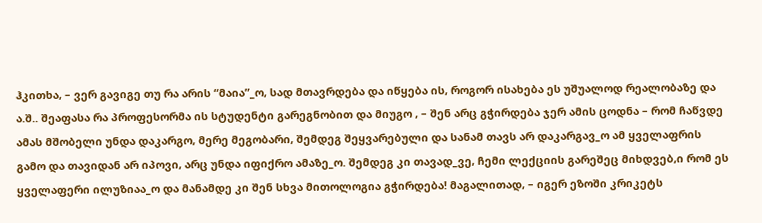ჰკითხა, – ვერ გავიგე თუ რა არის “მაია”_ო, სად მთავრდება და იწყება ის, როგორ ისახება ეს უშუალოდ რეალობაზე და ა.შ.. შეაფასა რა პროფესორმა ის სტუდენტი გარეგნობით და მიუგო , – შენ არც გჭირდება ჯერ ამის ცოდნა – რომ ჩაწვდე ამას მშობელი უნდა დაკარგო, მერე მეგობარი, შემდეგ შეყვარებული და სანამ თავს არ დაკარგავ_ო ამ ყველაფრის გამო და თავიდან არ იპოვი, არც უნდა იფიქრო ამაზე_ო. შემდეგ კი თავად_ვე, ჩემი ლექციის გარეშეც მიხდვებ,ი რომ ეს ყველაფერი ილუზიაა_ო და მანამდე კი შენ სხვა მითოლოგია გჭირდება! მაგალითად, – იგერ ეზოში კრიკეტს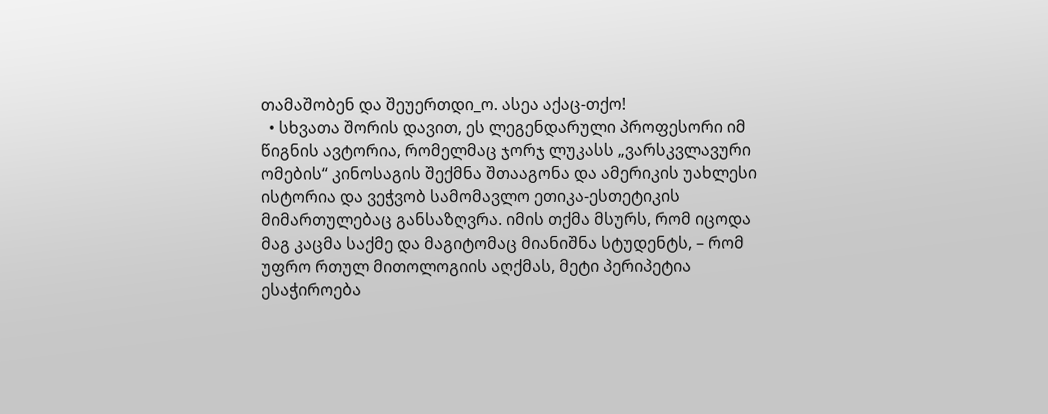თამაშობენ და შეუერთდი_ო. ასეა აქაც-თქო!
  • სხვათა შორის დავით, ეს ლეგენდარული პროფესორი იმ წიგნის ავტორია, რომელმაც ჯორჯ ლუკასს „ვარსკვლავური ომების“ კინოსაგის შექმნა შთააგონა და ამერიკის უახლესი ისტორია და ვეჭვობ სამომავლო ეთიკა-ესთეტიკის მიმართულებაც განსაზღვრა. იმის თქმა მსურს, რომ იცოდა მაგ კაცმა საქმე და მაგიტომაც მიანიშნა სტუდენტს, – რომ უფრო რთულ მითოლოგიის აღქმას, მეტი პერიპეტია ესაჭიროება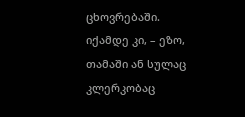ცხოვრებაში. იქამდე კი, – ეზო, თამაში ან სულაც კლერკობაც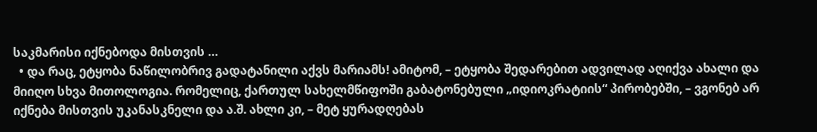საკმარისი იქნებოდა მისთვის …
  • და რაც, ეტყობა ნაწილობრივ გადატანილი აქვს მარიამს! ამიტომ, – ეტყობა შედარებით ადვილად აღიქვა ახალი და მიიღო სხვა მითოლოგია. რომელიც, ქართულ სახელმწიფოში გაბატონებული „იდიოკრატიის“ პირობებში, – ვგონებ არ იქნება მისთვის უკანასკნელი და ა.შ. ახლი კი, – მეტ ყურადღებას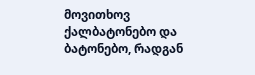მოვითხოვ ქალბატონებო და ბატონებო, რადგან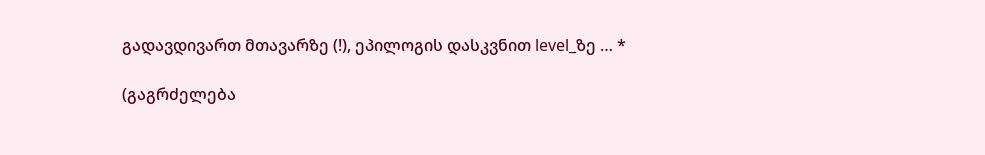გადავდივართ მთავარზე (!), ეპილოგის დასკვნით level_ზე … *

(გაგრძელება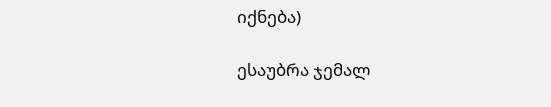იქნება)

ესაუბრა ჯემალ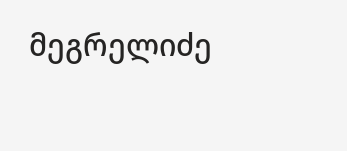მეგრელიძე